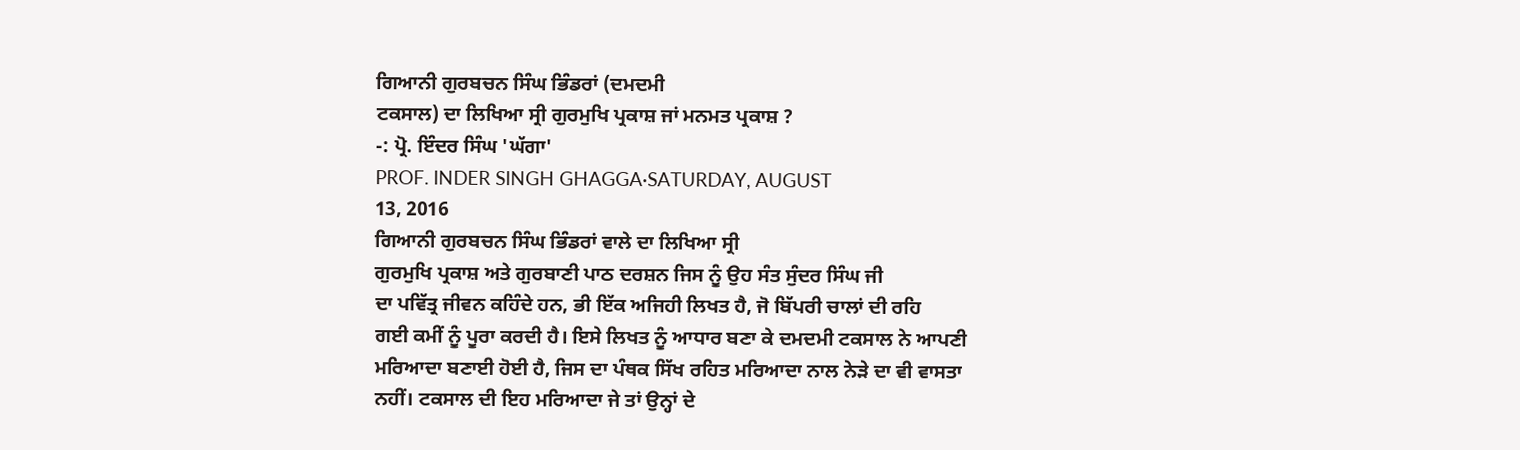ਗਿਆਨੀ ਗੁਰਬਚਨ ਸਿੰਘ ਭਿੰਡਰਾਂ (ਦਮਦਮੀ
ਟਕਸਾਲ) ਦਾ ਲਿਖਿਆ ਸ੍ਰੀ ਗੁਰਮੁਖਿ ਪ੍ਰਕਾਸ਼ ਜਾਂ ਮਨਮਤ ਪ੍ਰਕਾਸ਼ ?
-: ਪ੍ਰੋ. ਇੰਦਰ ਸਿੰਘ 'ਘੱਗਾ'
PROF. INDER SINGH GHAGGA·SATURDAY, AUGUST
13, 2016
ਗਿਆਨੀ ਗੁਰਬਚਨ ਸਿੰਘ ਭਿੰਡਰਾਂ ਵਾਲੇ ਦਾ ਲਿਖਿਆ ਸ੍ਰੀ
ਗੁਰਮੁਖਿ ਪ੍ਰਕਾਸ਼ ਅਤੇ ਗੁਰਬਾਣੀ ਪਾਠ ਦਰਸ਼ਨ ਜਿਸ ਨੂੰ ਉਹ ਸੰਤ ਸੁੰਦਰ ਸਿੰਘ ਜੀ
ਦਾ ਪਵਿੱਤ੍ਰ ਜੀਵਨ ਕਹਿੰਦੇ ਹਨ, ਭੀ ਇੱਕ ਅਜਿਹੀ ਲਿਖਤ ਹੈ, ਜੋ ਬਿੱਪਰੀ ਚਾਲਾਂ ਦੀ ਰਹਿ
ਗਈ ਕਮੀਂ ਨੂੰ ਪੂਰਾ ਕਰਦੀ ਹੈ। ਇਸੇ ਲਿਖਤ ਨੂੰ ਆਧਾਰ ਬਣਾ ਕੇ ਦਮਦਮੀ ਟਕਸਾਲ ਨੇ ਆਪਣੀ
ਮਰਿਆਦਾ ਬਣਾਈ ਹੋਈ ਹੈ, ਜਿਸ ਦਾ ਪੰਥਕ ਸਿੱਖ ਰਹਿਤ ਮਰਿਆਦਾ ਨਾਲ ਨੇੜੇ ਦਾ ਵੀ ਵਾਸਤਾ
ਨਹੀਂ। ਟਕਸਾਲ ਦੀ ਇਹ ਮਰਿਆਦਾ ਜੇ ਤਾਂ ਉਨ੍ਹਾਂ ਦੇ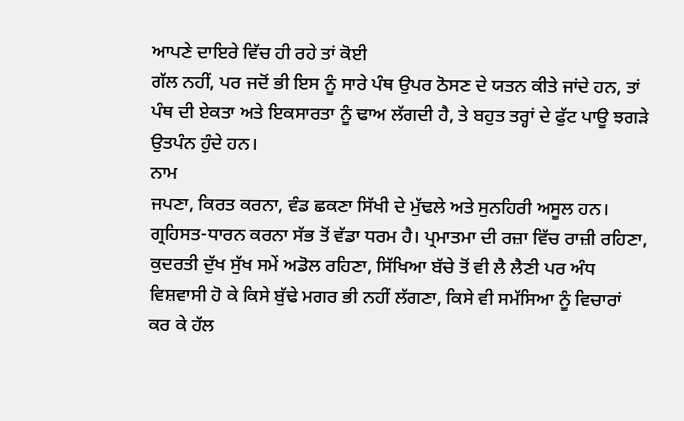ਆਪਣੇ ਦਾਇਰੇ ਵਿੱਚ ਹੀ ਰਹੇ ਤਾਂ ਕੋਈ
ਗੱਲ ਨਹੀਂ, ਪਰ ਜਦੋਂ ਭੀ ਇਸ ਨੂੰ ਸਾਰੇ ਪੰਥ ਉਪਰ ਠੋਸਣ ਦੇ ਯਤਨ ਕੀਤੇ ਜਾਂਦੇ ਹਨ, ਤਾਂ
ਪੰਥ ਦੀ ਏਕਤਾ ਅਤੇ ਇਕਸਾਰਤਾ ਨੂੰ ਢਾਅ ਲੱਗਦੀ ਹੈ, ਤੇ ਬਹੁਤ ਤਰ੍ਹਾਂ ਦੇ ਫੁੱਟ ਪਾਊ ਝਗੜੇ
ਉਤਪੰਨ ਹੁੰਦੇ ਹਨ।
ਨਾਮ
ਜਪਣਾ, ਕਿਰਤ ਕਰਨਾ, ਵੰਡ ਛਕਣਾ ਸਿੱਖੀ ਦੇ ਮੁੱਢਲੇ ਅਤੇ ਸੁਨਹਿਰੀ ਅਸੂਲ ਹਨ।
ਗ੍ਰਹਿਸਤ-ਧਾਰਨ ਕਰਨਾ ਸੱਭ ਤੋਂ ਵੱਡਾ ਧਰਮ ਹੈ। ਪ੍ਰਮਾਤਮਾ ਦੀ ਰਜ਼ਾ ਵਿੱਚ ਰਾਜ਼ੀ ਰਹਿਣਾ,
ਕੁਦਰਤੀ ਦੁੱਖ ਸੁੱਖ ਸਮੇਂ ਅਡੋਲ ਰਹਿਣਾ, ਸਿੱਖਿਆ ਬੱਚੇ ਤੋਂ ਵੀ ਲੈ ਲੈਣੀ ਪਰ ਅੰਧ
ਵਿਸ਼ਵਾਸੀ ਹੋ ਕੇ ਕਿਸੇ ਬੁੱਢੇ ਮਗਰ ਭੀ ਨਹੀਂ ਲੱਗਣਾ, ਕਿਸੇ ਵੀ ਸਮੱਸਿਆ ਨੂੰ ਵਿਚਾਰਾਂ
ਕਰ ਕੇ ਹੱਲ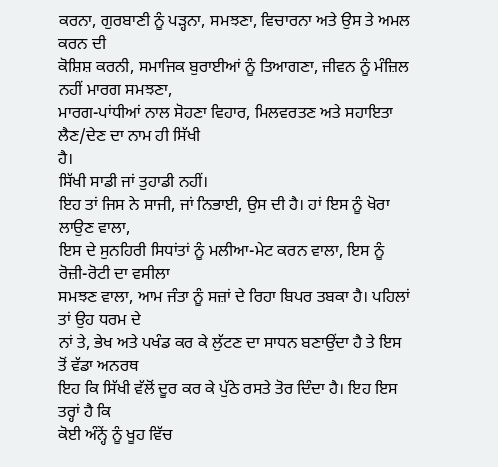ਕਰਨਾ, ਗੁਰਬਾਣੀ ਨੂੰ ਪੜ੍ਹਨਾ, ਸਮਝਣਾ, ਵਿਚਾਰਨਾ ਅਤੇ ਉਸ ਤੇ ਅਮਲ ਕਰਨ ਦੀ
ਕੋਸ਼ਿਸ਼ ਕਰਨੀ, ਸਮਾਜਿਕ ਬੁਰਾਈਆਂ ਨੂੰ ਤਿਆਗਣਾ, ਜੀਵਨ ਨੂੰ ਮੰਜ਼ਿਲ ਨਹੀਂ ਮਾਰਗ ਸਮਝਣਾ,
ਮਾਰਗ-ਪਾਂਧੀਆਂ ਨਾਲ ਸੋਹਣਾ ਵਿਹਾਰ, ਮਿਲਵਰਤਣ ਅਤੇ ਸਹਾਇਤਾ ਲੈਣ/ਦੇਣ ਦਾ ਨਾਮ ਹੀ ਸਿੱਖੀ
ਹੈ।
ਸਿੱਖੀ ਸਾਡੀ ਜਾਂ ਤੁਹਾਡੀ ਨਹੀਂ।
ਇਹ ਤਾਂ ਜਿਸ ਨੇ ਸਾਜੀ, ਜਾਂ ਨਿਭਾਈ, ਉਸ ਦੀ ਹੈ। ਹਾਂ ਇਸ ਨੂੰ ਖੋਰਾ ਲਾਉਣ ਵਾਲਾ,
ਇਸ ਦੇ ਸੁਨਹਿਰੀ ਸਿਧਾਂਤਾਂ ਨੂੰ ਮਲੀਆ-ਮੇਟ ਕਰਨ ਵਾਲਾ, ਇਸ ਨੂੰ ਰੋਜ਼ੀ-ਰੋਟੀ ਦਾ ਵਸੀਲਾ
ਸਮਝਣ ਵਾਲਾ, ਆਮ ਜੰਤਾ ਨੂੰ ਸਜ਼ਾਂ ਦੇ ਰਿਹਾ ਬਿਪਰ ਤਬਕਾ ਹੈ। ਪਹਿਲਾਂ ਤਾਂ ਉਹ ਧਰਮ ਦੇ
ਨਾਂ ਤੇ, ਭੇਖ ਅਤੇ ਪਖੰਡ ਕਰ ਕੇ ਲੁੱਟਣ ਦਾ ਸਾਧਨ ਬਣਾਉਂਦਾ ਹੈ ਤੇ ਇਸ ਤੋਂ ਵੱਡਾ ਅਨਰਥ
ਇਹ ਕਿ ਸਿੱਖੀ ਵੱਲੋਂ ਦੂਰ ਕਰ ਕੇ ਪੁੱਠੇ ਰਸਤੇ ਤੋਰ ਦਿੰਦਾ ਹੈ। ਇਹ ਇਸ ਤਰ੍ਹਾਂ ਹੈ ਕਿ
ਕੋਈ ਅੰਨ੍ਹੇਂ ਨੂੰ ਖੂਹ ਵਿੱਚ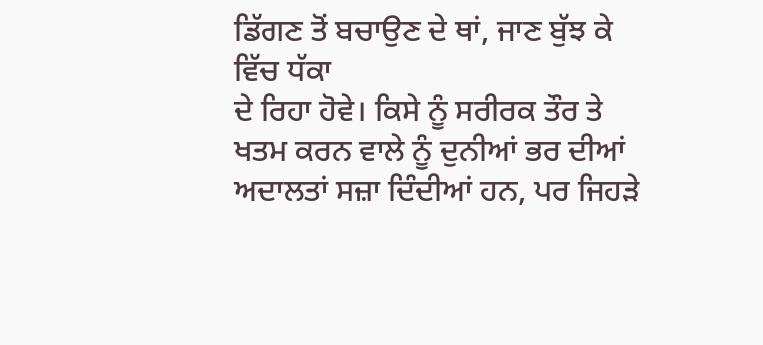ਡਿੱਗਣ ਤੋਂ ਬਚਾਉਣ ਦੇ ਥਾਂ, ਜਾਣ ਬੁੱਝ ਕੇ ਵਿੱਚ ਧੱਕਾ
ਦੇ ਰਿਹਾ ਹੋਵੇ। ਕਿਸੇ ਨੂੰ ਸਰੀਰਕ ਤੌਰ ਤੇ ਖਤਮ ਕਰਨ ਵਾਲੇ ਨੂੰ ਦੁਨੀਆਂ ਭਰ ਦੀਆਂ
ਅਦਾਲਤਾਂ ਸਜ਼ਾ ਦਿੰਦੀਆਂ ਹਨ, ਪਰ ਜਿਹੜੇ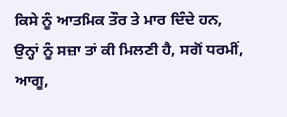ਕਿਸੇ ਨੂੰ ਆਤਮਿਕ ਤੌਰ ਤੇ ਮਾਰ ਦਿੰਦੇ ਹਨ,
ਉਨ੍ਹਾਂ ਨੂੰ ਸਜ਼ਾ ਤਾਂ ਕੀ ਮਿਲਣੀ ਹੈ, ਸਗੋਂ ਧਰਮੀਂ, ਆਗੂ,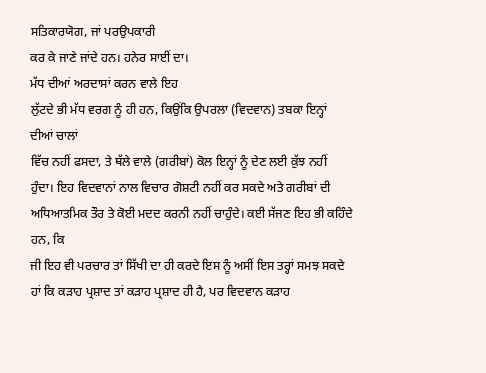ਸਤਿਕਾਰਯੋਗ, ਜਾਂ ਪਰਉਪਕਾਰੀ
ਕਰ ਕੇ ਜਾਣੇ ਜਾਂਦੇ ਹਨ। ਹਨੇਰ ਸਾਈਂ ਦਾ।
ਮੱਧ ਦੀਆਂ ਅਰਦਾਸਾਂ ਕਰਨ ਵਾਲੇ ਇਹ
ਲੁੱਟਦੇ ਭੀ ਮੱਧ ਵਰਗ ਨੂੰ ਹੀ ਹਨ, ਕਿਉਂਕਿ ਉਪਰਲਾ (ਵਿਦਵਾਨ) ਤਬਕਾ ਇਨ੍ਹਾਂ ਦੀਆਂ ਚਾਲਾਂ
ਵਿੱਚ ਨਹੀਂ ਫਸਦਾ, ਤੇ ਥੱਲੇ ਵਾਲੇ (ਗਰੀਬਾਂ) ਕੋਲ ਇਨ੍ਹਾਂ ਨੂੰ ਦੇਣ ਲਈ ਕੁੱਝ ਨਹੀਂ
ਹੁੰਦਾ। ਇਹ ਵਿਦਵਾਨਾਂ ਨਾਲ ਵਿਚਾਰ ਗੋਸ਼ਟੀ ਨਹੀਂ ਕਰ ਸਕਦੇ ਅਤੇ ਗਰੀਬਾਂ ਦੀ
ਅਧਿਆਤਮਿਕ ਤੌਰ ਤੇ ਕੋਈ ਮਦਦ ਕਰਨੀ ਨਹੀਂ ਚਾਹੁੰਦੇ। ਕਈ ਸੱਜਣ ਇਹ ਭੀ ਕਹਿੰਦੇ ਹਨ, ਕਿ
ਜੀ ਇਹ ਵੀ ਪਰਚਾਰ ਤਾਂ ਸਿੱਖੀ ਦਾ ਹੀ ਕਰਦੇ ਇਸ ਨੂੰ ਅਸੀਂ ਇਸ ਤਰ੍ਹਾਂ ਸਮਝ ਸਕਦੇ
ਹਾਂ ਕਿ ਕੜਾਹ ਪ੍ਰਸ਼ਾਦ ਤਾਂ ਕੜਾਹ ਪ੍ਰਸ਼ਾਦ ਹੀ ਹੈ, ਪਰ ਵਿਦਵਾਨ ਕੜਾਹ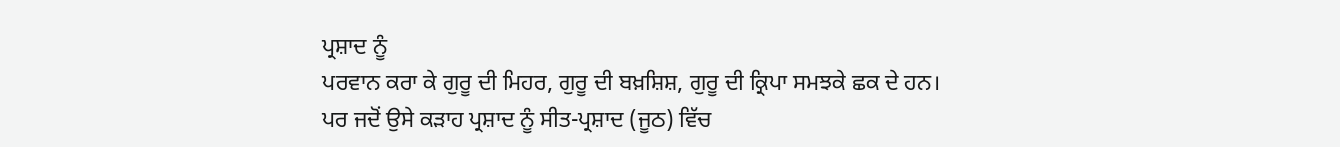ਪ੍ਰਸ਼ਾਦ ਨੂੰ
ਪਰਵਾਨ ਕਰਾ ਕੇ ਗੁਰੂ ਦੀ ਮਿਹਰ, ਗੁਰੂ ਦੀ ਬਖ਼ਸ਼ਿਸ਼, ਗੁਰੂ ਦੀ ਕ੍ਰਿਪਾ ਸਮਝਕੇ ਛਕ ਦੇ ਹਨ।
ਪਰ ਜਦੋਂ ਉਸੇ ਕੜਾਹ ਪ੍ਰਸ਼ਾਦ ਨੂੰ ਸੀਤ-ਪ੍ਰਸ਼ਾਦ (ਜੂਠ) ਵਿੱਚ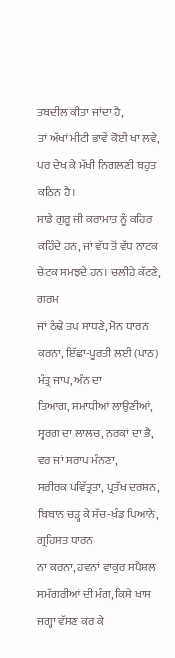ਤਬਦੀਲ ਕੀਤਾ ਜਾਂਦਾ ਹੈ,
ਤਾਂ ਅੱਖਾਂ ਮੀਟੀ ਭਾਵੇਂ ਕੋਈ ਖਾ ਲਵੇ, ਪਰ ਦੇਖ ਕੇ ਮੱਖੀ ਨਿਗਲਣੀ ਬਹੁਤ ਕਠਿਨ ਹੈ।
ਸਾਡੇ ਗੁਰੂ ਜੀ ਕਰਾਮਾਤ ਨੂੰ ਕਹਿਰ
ਕਹਿੰਦੇ ਹਨ, ਜਾਂ ਵੱਧ ਤੋਂ ਵੱਧ ਨਾਟਕ ਚੇਟਕ ਸਮਝਦੇ ਹਨ। ਚਲੀਹੇ ਕੱਟਣੇ, ਗਰਮ
ਜਾਂ ਠੰਢੇ ਤਪ ਸਾਧਣੇ, ਮੋਨ ਧਾਰਨ ਕਰਨਾ, ਇੱਛਾ-ਪੂਰਤੀ ਲਈ (ਪਾਠ) ਮੰਤ੍ਰ ਜਾਪ, ਅੰਨ ਦਾ
ਤਿਆਗ, ਸਮਾਧੀਆਂ ਲਾਉਣੀਆਂ, ਸ੍ਵਰਗ ਦਾ ਲਾਲਚ, ਨਰਕਾਂ ਦਾ ਭੈ, ਵਰ ਜਾਂ ਸਰਾਪ ਮੰਨਣਾ,
ਸਰੀਰਕ ਪਵਿੱਤ੍ਰਤਾ, ਪ੍ਰਤੱਖ ਦਰਸ਼ਨ, ਬਿਬਾਨ ਚੜ੍ਹ ਕੇ ਸੱਚ-ਖੰਡ ਪਿਆਨੇ, ਗ੍ਰਹਿਸਤ ਧਾਰਨ
ਨਾ ਕਰਨਾ, ਹਵਨਾਂ ਵਾਕੁਰ ਸਪੈਸ਼ਲ ਸਮੱਗਰੀਆਂ ਦੀ ਮੰਗ, ਕਿਸੇ ਖਾਸ ਜਗ੍ਹਾ ਵੱਸਣ ਕਰ ਕੇ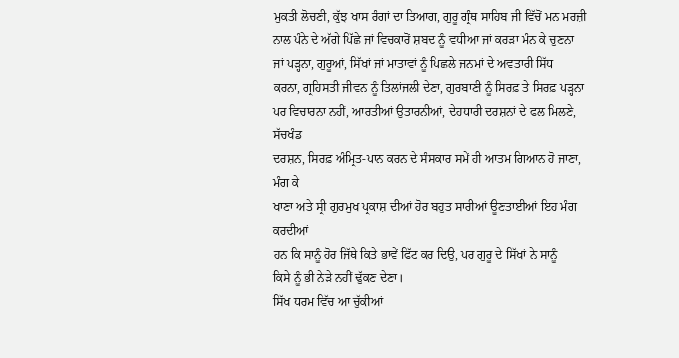ਮੁਕਤੀ ਲੋਚਣੀ, ਕੁੱਝ ਖਾਸ ਰੰਗਾਂ ਦਾ ਤਿਆਗ, ਗੁਰੂ ਗ੍ਰੰਥ ਸਾਹਿਬ ਜੀ ਵਿੱਚੋਂ ਮਨ ਮਰਜ਼ੀ
ਨਾਲ ਪੰਨੇ ਦੇ ਅੱਗੇ ਪਿੱਛੇ ਜਾਂ ਵਿਚਕਾਰੋਂ ਸ਼ਬਦ ਨੂੰ ਵਧੀਆ ਜਾਂ ਕਰੜਾ ਮੰਨ ਕੇ ਚੁਣਨਾ
ਜਾਂ ਪੜ੍ਹਨਾ, ਗੁਰੂਆਂ, ਸਿੱਖਾਂ ਜਾਂ ਮਾਤਾਵਾਂ ਨੂੰ ਪਿਛਲੇ ਜਨਮਾਂ ਦੇ ਅਵਤਾਰੀ ਸਿੱਧ
ਕਰਨਾ, ਗ੍ਰਹਿਸਤੀ ਜੀਵਨ ਨੂੰ ਤਿਲਾਂਜਲੀ ਦੇਣਾ, ਗੁਰਬਾਣੀ ਨੂੰ ਸਿਰਫ਼ ਤੇ ਸਿਰਫ਼ ਪੜ੍ਹਨਾ
ਪਰ ਵਿਚਾਰਨਾ ਨਹੀਂ, ਆਰਤੀਆਂ ਉਤਾਰਨੀਆਂ, ਦੇਹਧਾਰੀ ਦਰਸ਼ਨਾਂ ਦੇ ਫਲ ਮਿਲਣੇ, ਸੱਚਖੰਡ
ਦਰਸ਼ਨ, ਸਿਰਫ਼ ਅੰਮ੍ਰਿਤ-ਪਾਨ ਕਰਨ ਦੇ ਸੰਸਕਾਰ ਸਮੇਂ ਹੀ ਆਤਮ ਗਿਆਨ ਹੋ ਜਾਣਾ, ਮੰਗ ਕੇ
ਖਾਣਾ ਅਤੇ ਸ੍ਰੀ ਗੁਰਮੁਖ ਪ੍ਰਕਾਸ਼ ਦੀਆਂ ਹੋਰ ਬਹੁਤ ਸਾਰੀਆਂ ਊਣਤਾਈਆਂ ਇਹ ਮੰਗ ਕਰਦੀਆਂ
ਹਨ ਕਿ ਸਾਨੂੰ ਹੋਰ ਜਿੱਥੇ ਕਿਤੇ ਭਾਵੇਂ ਫਿੱਟ ਕਰ ਦਿਉ, ਪਰ ਗੁਰੂ ਦੇ ਸਿੱਖਾਂ ਨੇ ਸਾਨੂੰ
ਕਿਸੇ ਨੂੰ ਭੀ ਨੇੜੇ ਨਹੀਂ ਢੁੱਕਣ ਦੇਣਾ।
ਸਿੱਖ ਧਰਮ ਵਿੱਚ ਆ ਚੁੱਕੀਆਂ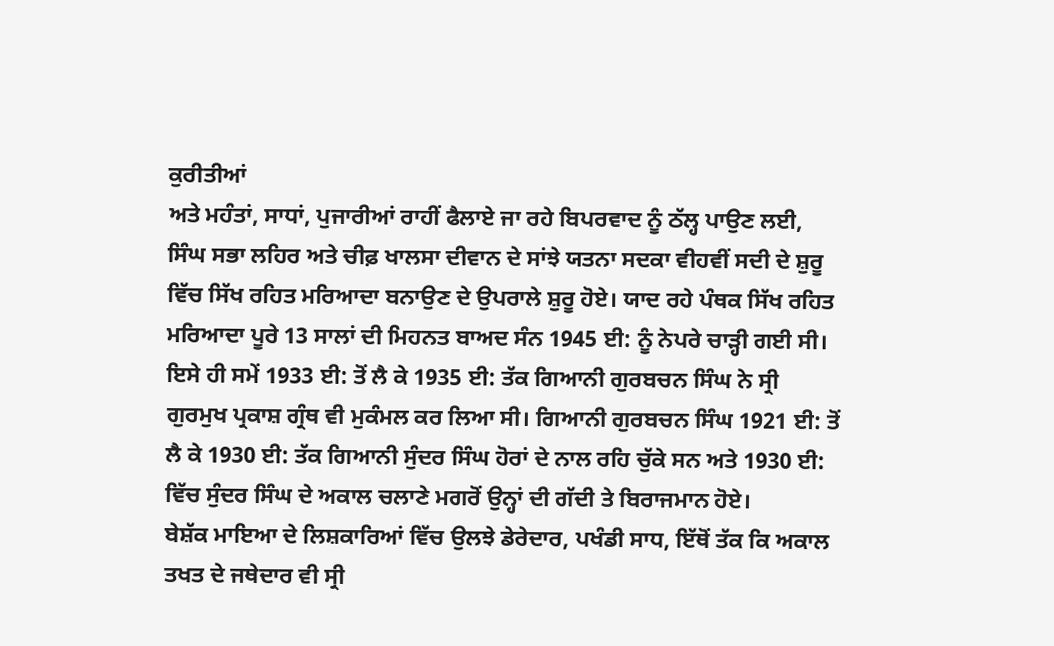ਕੁਰੀਤੀਆਂ
ਅਤੇ ਮਹੰਤਾਂ, ਸਾਧਾਂ, ਪੁਜਾਰੀਆਂ ਰਾਹੀਂ ਫੈਲਾਏ ਜਾ ਰਹੇ ਬਿਪਰਵਾਦ ਨੂੰ ਠੱਲ੍ਹ ਪਾਉਣ ਲਈ,
ਸਿੰਘ ਸਭਾ ਲਹਿਰ ਅਤੇ ਚੀਫ਼ ਖਾਲਸਾ ਦੀਵਾਨ ਦੇ ਸਾਂਝੇ ਯਤਨਾ ਸਦਕਾ ਵੀਹਵੀਂ ਸਦੀ ਦੇ ਸ਼ੁਰੂ
ਵਿੱਚ ਸਿੱਖ ਰਹਿਤ ਮਰਿਆਦਾ ਬਨਾਉਣ ਦੇ ਉਪਰਾਲੇ ਸ਼ੁਰੂ ਹੋਏ। ਯਾਦ ਰਹੇ ਪੰਥਕ ਸਿੱਖ ਰਹਿਤ
ਮਰਿਆਦਾ ਪੂਰੇ 13 ਸਾਲਾਂ ਦੀ ਮਿਹਨਤ ਬਾਅਦ ਸੰਨ 1945 ਈ: ਨੂੰ ਨੇਪਰੇ ਚਾੜ੍ਹੀ ਗਈ ਸੀ।
ਇਸੇ ਹੀ ਸਮੇਂ 1933 ਈ: ਤੋਂ ਲੈ ਕੇ 1935 ਈ: ਤੱਕ ਗਿਆਨੀ ਗੁਰਬਚਨ ਸਿੰਘ ਨੇ ਸ੍ਰੀ
ਗੁਰਮੁਖ ਪ੍ਰਕਾਸ਼ ਗ੍ਰੰਥ ਵੀ ਮੁਕੰਮਲ ਕਰ ਲਿਆ ਸੀ। ਗਿਆਨੀ ਗੁਰਬਚਨ ਸਿੰਘ 1921 ਈ: ਤੋਂ
ਲੈ ਕੇ 1930 ਈ: ਤੱਕ ਗਿਆਨੀ ਸੁੰਦਰ ਸਿੰਘ ਹੋਰਾਂ ਦੇ ਨਾਲ ਰਹਿ ਚੁੱਕੇ ਸਨ ਅਤੇ 1930 ਈ:
ਵਿੱਚ ਸੁੰਦਰ ਸਿੰਘ ਦੇ ਅਕਾਲ ਚਲਾਣੇ ਮਗਰੋਂ ਉਨ੍ਹਾਂ ਦੀ ਗੱਦੀ ਤੇ ਬਿਰਾਜਮਾਨ ਹੋਏ।
ਬੇਸ਼ੱਕ ਮਾਇਆ ਦੇ ਲਿਸ਼ਕਾਰਿਆਂ ਵਿੱਚ ਉਲਝੇ ਡੇਰੇਦਾਰ, ਪਖੰਡੀ ਸਾਧ, ਇੱਥੋਂ ਤੱਕ ਕਿ ਅਕਾਲ
ਤਖਤ ਦੇ ਜਥੇਦਾਰ ਵੀ ਸ੍ਰੀ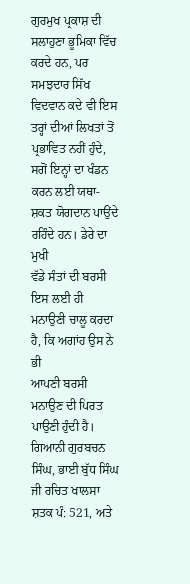ਗੁਰਮੁਖ ਪ੍ਰਕਾਸ਼ ਦੀ ਸਲਾਹੁਣਾ ਭੂਮਿਕਾ ਵਿੱਚ ਕਰਦੇ ਹਨ, ਪਰ
ਸਮਝਦਾਰ ਸਿੱਖ ਵਿਦਵਾਨ ਕਦੇ ਵੀ ਇਸ ਤਰ੍ਹਾਂ ਦੀਆਂ ਲਿਖਤਾਂ ਤੋਂ ਪ੍ਰਭਾਵਿਤ ਨਹੀਂ ਹੁੰਦੇ,
ਸਗੋਂ ਇਨ੍ਹਾਂ ਦਾ ਖੰਡਨ ਕਰਨ ਲਈ ਯਥਾ-ਸ਼ਕਤ ਯੋਗਦਾਨ ਪਾਉਂਦੇ ਰਹਿੰਦੇ ਹਨ। ਡੇਰੇ ਦਾ ਮੁਖੀ
ਵੱਡੇ ਸੰਤਾਂ ਦੀ ਬਰਸੀ ਇਸ ਲਈ ਹੀ ਮਨਾਉਣੀ ਚਾਲੂ ਕਰਦਾ ਹੈ, ਕਿ ਅਗਾਂਹ ਉਸ ਨੇ ਭੀ
ਆਪਣੀ ਬਰਸੀ ਮਨਾਉਣ ਦੀ ਪਿਰਤ ਪਾਉਣੀ ਹੁੰਦੀ ਹੈ।
ਗਿਆਨੀ ਗੁਰਬਚਨ ਸਿੰਘ, ਭਾਈ ਬੁੱਧ ਸਿੰਘ
ਜੀ ਰਚਿਤ ਖਾਲਸਾ ਸ਼ਤਕ ਪੰ: 521, ਅਤੇ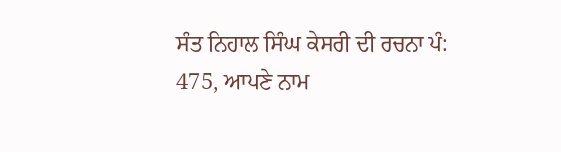ਸੰਤ ਨਿਹਾਲ ਸਿੰਘ ਕੇਸਰੀ ਦੀ ਰਚਨਾ ਪੰ:
475, ਆਪਣੇ ਨਾਮ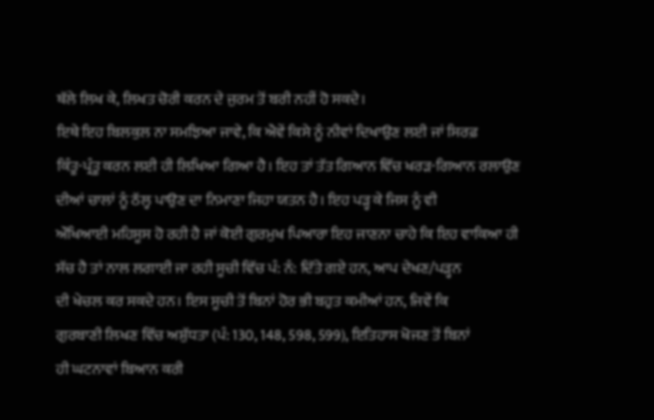ਥੱਲੇ ਲਿਖ ਕੇ, ਲਿਖਤ ਚੋਰੀ ਕਰਨ ਦੇ ਜੁਰਮ ਤੋਂ ਬਰੀ ਨਹੀਂ ਹੋ ਸਕਦੇ।
ਇਥੇ ਇਹ ਬਿਲਕੁਲ ਨਾ ਸਮਝਿਆ ਜਾਵੇ, ਕਿ ਐਵੇਂ ਕਿਸੇ ਨੂੰ ਨੀਵਾਂ ਦਿਖਾਉਣ ਲਈ ਜਾਂ ਸਿਰਫ਼
ਕਿੰਤੂ-ਪ੍ਰੰਤੂ ਕਰਨ ਲਈ ਹੀ ਲਿਖਿਆ ਗਿਆ ਹੈ। ਇਹ ਤਾਂ ਤੱਤ ਗਿਆਨ ਵਿੱਚ ਖਰੜ-ਗਿਆਨ ਰਲਾਉਣ
ਦੀਆਂ ਚਾਲਾਂ ਨੂੰ ਠੱਲ੍ਹ ਪਾਉਣ ਦਾ ਨਿਮਾਣਾ ਜਿਹਾ ਯਤਨ ਹੈ। ਇਹ ਪੜ੍ਹ ਕੇ ਜਿਸ ਨੂੰ ਵੀ
ਔਖਿਆਈ ਮਹਿਸੂਸ ਹੋ ਰਹੀ ਹੈ ਜਾਂ ਕੋਈ ਗੁਰਮੁਖ ਪਿਆਰਾ ਇਹ ਜਾਣਨਾ ਚਾਹੇ ਕਿ ਇਹ ਵਾਕਿਆ ਹੀ
ਸੱਚ ਹੈ ਤਾਂ ਨਾਲ ਲਗਾਈ ਜਾ ਰਹੀ ਸੂਚੀ ਵਿੱਚ ਪੰ: ਨੰ: ਦਿੱਤੇ ਗਏ ਹਨ, ਆਪ ਦੇਖਣ/ਪੜ੍ਹਨ
ਦੀ ਖੇਚਲ ਕਰ ਸਕਦੇ ਹਨ। ਇਸ ਸੂਚੀ ਤੋਂ ਬਿਨਾਂ ਹੋਰ ਭੀ ਬਹੁਤ ਕਮੀਆਂ ਹਨ, ਜਿਵੇਂ ਕਿ
ਗੁਰਬਾਣੀ ਲਿਖਣ ਵਿੱਚ ਅਸ਼ੁੱਧਤਾ (ਪੰ: 130, 148, 598, 599), ਇਤਿਹਾਸ ਖੋਜਣ ਤੋਂ ਬਿਨਾਂ
ਹੀ ਘਟਨਾਵਾਂ ਬਿਆਨ ਕਰੀ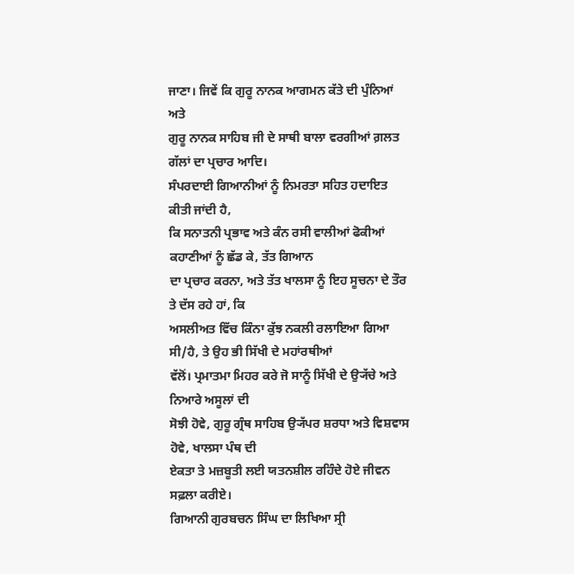ਜਾਣਾ। ਜਿਵੇਂ ਕਿ ਗੁਰੂ ਨਾਨਕ ਆਗਮਨ ਕੱਤੇ ਦੀ ਪੁੰਨਿਆਂ ਅਤੇ
ਗੁਰੂ ਨਾਨਕ ਸਾਹਿਬ ਜੀ ਦੇ ਸਾਥੀ ਬਾਲਾ ਵਰਗੀਆਂ ਗ਼ਲਤ ਗੱਲਾਂ ਦਾ ਪ੍ਰਚਾਰ ਆਦਿ।
ਸੰਪਰਦਾਈ ਗਿਆਨੀਆਂ ਨੂੰ ਨਿਮਰਤਾ ਸਹਿਤ ਹਦਾਇਤ ਕੀਤੀ ਜਾਂਦੀ ਹੈ,
ਕਿ ਸਨਾਤਨੀ ਪ੍ਰਭਾਵ ਅਤੇ ਕੰਨ ਰਸੀ ਵਾਲੀਆਂ ਫੋਕੀਆਂ ਕਹਾਣੀਆਂ ਨੂੰ ਛੱਡ ਕੇ, ਤੱਤ ਗਿਆਨ
ਦਾ ਪ੍ਰਚਾਰ ਕਰਨਾ, ਅਤੇ ਤੱਤ ਖਾਲਸਾ ਨੂੰ ਇਹ ਸੂਚਨਾ ਦੇ ਤੌਰ ਤੇ ਦੱਸ ਰਹੇ ਹਾਂ, ਕਿ
ਅਸਲੀਅਤ ਵਿੱਚ ਕਿੰਨਾ ਕੁੱਝ ਨਕਲੀ ਰਲਾਇਆ ਗਿਆ ਸੀ/ਹੈ, ਤੇ ਉਹ ਭੀ ਸਿੱਖੀ ਦੇ ਮਹਾਂਰਥੀਆਂ
ਵੱਲੋਂ। ਪ੍ਰਮਾਤਮਾ ਮਿਹਰ ਕਰੇ ਜੋ ਸਾਨੂੰ ਸਿੱਖੀ ਦੇ ਉ੍ਯੱਚੇ ਅਤੇ ਨਿਆਰੇ ਅਸੂਲਾਂ ਦੀ
ਸੋਝੀ ਹੋਵੇ, ਗੁਰੂ ਗ੍ਰੰਥ ਸਾਹਿਬ ਉ੍ਯੱਪਰ ਸ਼ਰਧਾ ਅਤੇ ਵਿਸ਼ਵਾਸ ਹੋਵੇ, ਖਾਲਸਾ ਪੰਥ ਦੀ
ਏਕਤਾ ਤੇ ਮਜ਼ਬੂਤੀ ਲਈ ਯਤਨਸ਼ੀਲ ਰਹਿੰਦੇ ਹੋਏ ਜੀਵਨ ਸਫ਼ਲਾ ਕਰੀਏ।
ਗਿਆਨੀ ਗੁਰਬਚਨ ਸਿੰਘ ਦਾ ਲਿਖਿਆ ਸ੍ਰੀ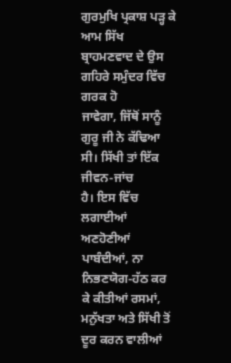ਗੁਰਮੁਖਿ ਪ੍ਰਕਾਸ਼ ਪੜ੍ਹ ਕੇ ਆਮ ਸਿੱਖ ਬ੍ਰਾਹਮਣਵਾਦ ਦੇ ਉਸ ਗਹਿਰੇ ਸਮੁੰਦਰ ਵਿੱਚ ਗਰਕ ਹੋ
ਜਾਵੇਗਾ, ਜਿੱਥੋਂ ਸਾਨੂੰ ਗੁਰੂ ਜੀ ਨੇ ਕੱਢਿਆ ਸੀ। ਸਿੱਖੀ ਤਾਂ ਇੱਕ ਜੀਵਨ-ਜਾਂਚ
ਹੈ। ਇਸ ਵਿੱਚ ਲਗਾਈਆਂ ਅਣਹੋਣੀਆਂ ਪਾਬੰਦੀਆਂ, ਨਾ ਨਿਭਣਯੋਗ-ਹੱਠ ਕਰ ਕੇ ਕੀਤੀਆਂ ਰਸਮਾਂ,
ਮਨੁੱਖਤਾ ਅਤੇ ਸਿੱਖੀ ਤੋਂ ਦੂਰ ਕਰਨ ਵਾਲੀਆਂ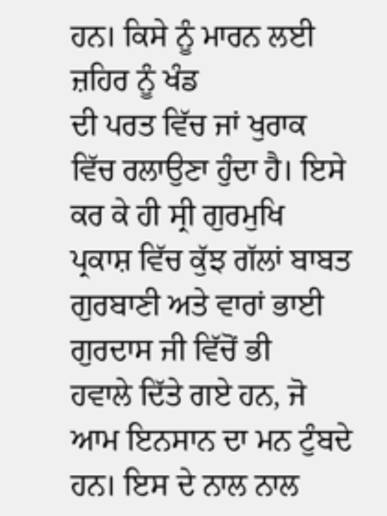ਹਨ। ਕਿਸੇ ਨੂੰ ਮਾਰਨ ਲਈ ਜ਼ਹਿਰ ਨੂੰ ਖੰਡ
ਦੀ ਪਰਤ ਵਿੱਚ ਜਾਂ ਖੁਰਾਕ ਵਿੱਚ ਰਲਾਉਣਾ ਹੁੰਦਾ ਹੈ। ਇਸੇ ਕਰ ਕੇ ਹੀ ਸ੍ਰੀ ਗੁਰਮੁਖਿ
ਪ੍ਰਕਾਸ਼ ਵਿੱਚ ਕੁੱਝ ਗੱਲਾਂ ਬਾਬਤ ਗੁਰਬਾਣੀ ਅਤੇ ਵਾਰਾਂ ਭਾਈ ਗੁਰਦਾਸ ਜੀ ਵਿੱਚੋਂ ਭੀ
ਹਵਾਲੇ ਦਿੱਤੇ ਗਏ ਹਨ, ਜੋ ਆਮ ਇਨਸਾਨ ਦਾ ਮਨ ਟੁੰਬਦੇ ਹਨ। ਇਸ ਦੇ ਨਾਲ ਨਾਲ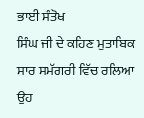ਭਾਈ ਸੰਤੋਖ
ਸਿੰਘ ਜੀ ਦੇ ਕਹਿਣ ਮੁਤਾਬਿਕ ਸਾਰ ਸਮੱਗਰੀ ਵਿੱਚ ਰਲਿਆ ਉਹ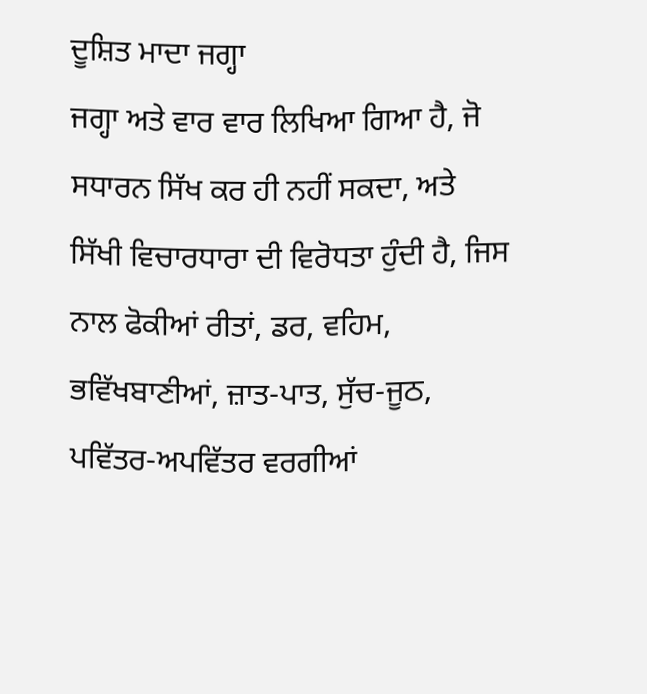ਦੂਸ਼ਿਤ ਮਾਦਾ ਜਗ੍ਹਾ
ਜਗ੍ਹਾ ਅਤੇ ਵਾਰ ਵਾਰ ਲਿਖਿਆ ਗਿਆ ਹੈ, ਜੋ ਸਧਾਰਨ ਸਿੱਖ ਕਰ ਹੀ ਨਹੀਂ ਸਕਦਾ, ਅਤੇ
ਸਿੱਖੀ ਵਿਚਾਰਧਾਰਾ ਦੀ ਵਿਰੋਧਤਾ ਹੁੰਦੀ ਹੈ, ਜਿਸ ਨਾਲ ਫੋਕੀਆਂ ਰੀਤਾਂ, ਡਰ, ਵਹਿਮ,
ਭਵਿੱਖਬਾਣੀਆਂ, ਜ਼ਾਤ-ਪਾਤ, ਸੁੱਚ-ਜੂਠ, ਪਵਿੱਤਰ-ਅਪਵਿੱਤਰ ਵਰਗੀਆਂ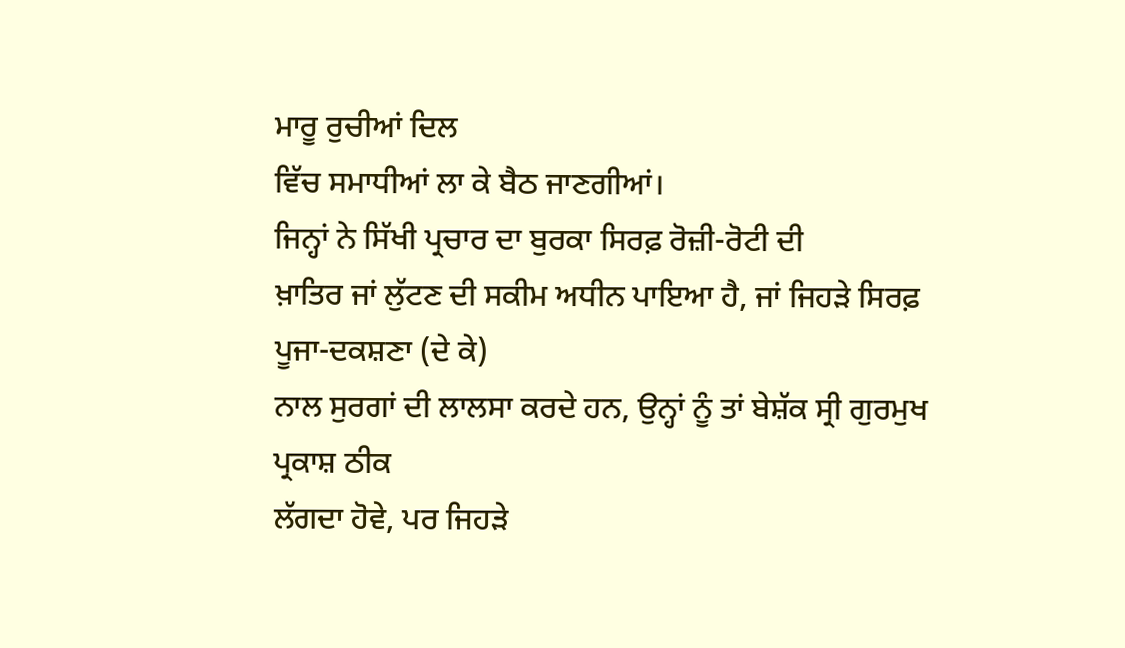ਮਾਰੂ ਰੁਚੀਆਂ ਦਿਲ
ਵਿੱਚ ਸਮਾਧੀਆਂ ਲਾ ਕੇ ਬੈਠ ਜਾਣਗੀਆਂ।
ਜਿਨ੍ਹਾਂ ਨੇ ਸਿੱਖੀ ਪ੍ਰਚਾਰ ਦਾ ਬੁਰਕਾ ਸਿਰਫ਼ ਰੋਜ਼ੀ-ਰੋਟੀ ਦੀ
ਖ਼ਾਤਿਰ ਜਾਂ ਲੁੱਟਣ ਦੀ ਸਕੀਮ ਅਧੀਨ ਪਾਇਆ ਹੈ, ਜਾਂ ਜਿਹੜੇ ਸਿਰਫ਼ ਪੂਜਾ-ਦਕਸ਼ਣਾ (ਦੇ ਕੇ)
ਨਾਲ ਸੁਰਗਾਂ ਦੀ ਲਾਲਸਾ ਕਰਦੇ ਹਨ, ਉਨ੍ਹਾਂ ਨੂੰ ਤਾਂ ਬੇਸ਼ੱਕ ਸ੍ਰੀ ਗੁਰਮੁਖ ਪ੍ਰਕਾਸ਼ ਠੀਕ
ਲੱਗਦਾ ਹੋਵੇ, ਪਰ ਜਿਹੜੇ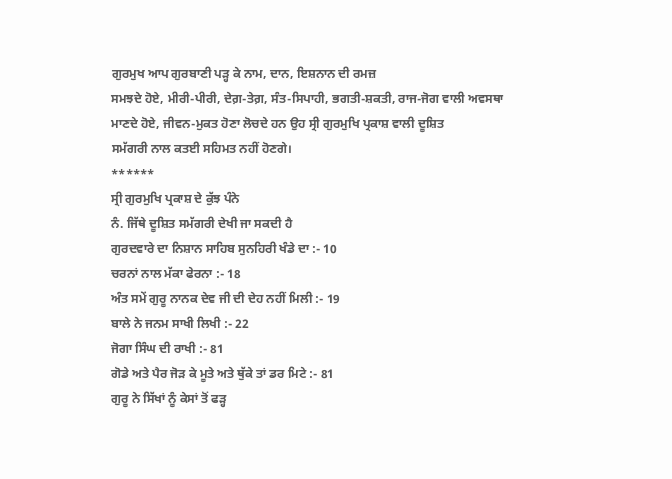ਗੁਰਮੁਖ ਆਪ ਗੁਰਬਾਣੀ ਪੜ੍ਹ ਕੇ ਨਾਮ, ਦਾਨ, ਇਸ਼ਨਾਨ ਦੀ ਰਮਜ਼
ਸਮਝਦੇ ਹੋਏ, ਮੀਰੀ-ਪੀਰੀ, ਦੇਗ਼-ਤੇਗ਼, ਸੰਤ-ਸਿਪਾਹੀ, ਭਗਤੀ-ਸ਼ਕਤੀ, ਰਾਜ-ਜੋਗ ਵਾਲੀ ਅਵਸਥਾ
ਮਾਣਦੇ ਹੋਏ, ਜੀਵਨ-ਮੁਕਤ ਹੋਣਾ ਲੋਚਦੇ ਹਨ ਉਹ ਸ੍ਰੀ ਗੁਰਮੁਖਿ ਪ੍ਰਕਾਸ਼ ਵਾਲੀ ਦੂਸ਼ਿਤ
ਸਮੱਗਰੀ ਨਾਲ ਕਤਈ ਸਹਿਮਤ ਨਹੀਂ ਹੋਣਗੇ।
******
ਸ੍ਰੀ ਗੁਰਮੁਖਿ ਪ੍ਰਕਾਸ਼ ਦੇ ਕੁੱਝ ਪੰਨੇ
ਨੰ. ਜਿੱਥੇ ਦੂਸ਼ਿਤ ਸਮੱਗਰੀ ਦੇਖੀ ਜਾ ਸਕਦੀ ਹੈ
ਗੁਰਦਵਾਰੇ ਦਾ ਨਿਸ਼ਾਨ ਸਾਹਿਬ ਸੁਨਹਿਰੀ ਖੰਡੇ ਦਾ :- 10
ਚਰਨਾਂ ਨਾਲ ਮੱਕਾ ਫੇਰਨਾ :- 18
ਅੰਤ ਸਮੇਂ ਗੁਰੂ ਨਾਨਕ ਦੇਵ ਜੀ ਦੀ ਦੇਹ ਨਹੀਂ ਮਿਲੀ :- 19
ਬਾਲੇ ਨੇ ਜਨਮ ਸਾਖੀ ਲਿਖੀ :- 22
ਜੋਗਾ ਸਿੰਘ ਦੀ ਰਾਖੀ :- 81
ਗੋਡੇ ਅਤੇ ਪੈਰ ਜੋੜ ਕੇ ਮੂਤੇ ਅਤੇ ਥੁੱਕੇ ਤਾਂ ਡਰ ਮਿਟੇ :- 81
ਗੁਰੂ ਨੇ ਸਿੱਖਾਂ ਨੂੰ ਕੇਸਾਂ ਤੋਂ ਫੜ੍ਹ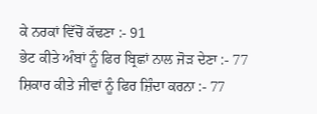ਕੇ ਨਰਕਾਂ ਵਿੱਚੋਂ ਕੱਢਣਾ :- 91
ਭੇਟ ਕੀਤੇ ਅੰਬਾਂ ਨੂੰ ਫਿਰ ਬ੍ਰਿਛਾਂ ਨਾਲ ਜੋੜ ਦੇਣਾ :- 77
ਸ਼ਿਕਾਰ ਕੀਤੇ ਜੀਵਾਂ ਨੂੰ ਫਿਰ ਜ਼ਿੰਦਾ ਕਰਨਾ :- 77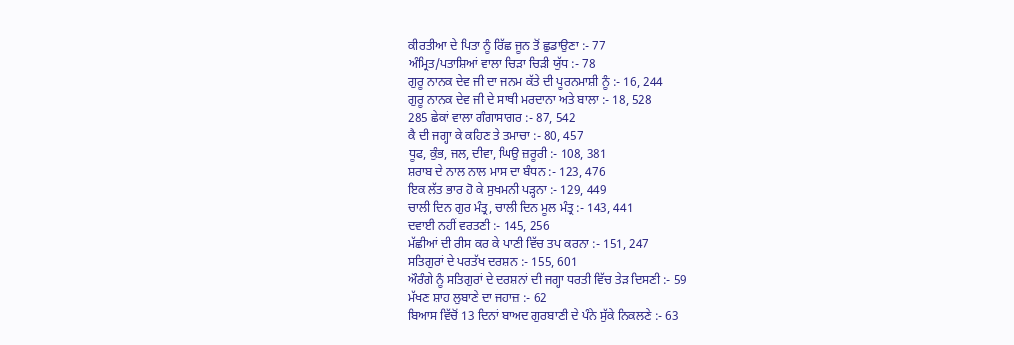ਕੀਰਤੀਆ ਦੇ ਪਿਤਾ ਨੂੰ ਰਿੱਛ ਜੂਨ ਤੋਂ ਛੁਡਾਉਣਾ :- 77
ਅੰਮ੍ਰਿਤ/ਪਤਾਸ਼ਿਆਂ ਵਾਲਾ ਚਿੜਾ ਚਿੜੀ ਯੁੱਧ :- 78
ਗੁਰੂ ਨਾਨਕ ਦੇਵ ਜੀ ਦਾ ਜਨਮ ਕੱਤੇ ਦੀ ਪੂਰਨਮਾਸ਼ੀ ਨੂੰ :- 16, 244
ਗੁਰੂ ਨਾਨਕ ਦੇਵ ਜੀ ਦੇ ਸਾਥੀ ਮਰਦਾਨਾ ਅਤੇ ਬਾਲਾ :- 18, 528
285 ਛੇਕਾਂ ਵਾਲਾ ਗੰਗਾਸਾਗਰ :- 87, 542
ਕੈ ਦੀ ਜਗ੍ਹਾ ਕੇ ਕਹਿਣ ਤੇ ਤਮਾਚਾ :- 80, 457
ਧੂਫ, ਕੁੰਭ, ਜਲ, ਦੀਵਾ, ਘਿਉ ਜ਼ਰੂਰੀ :- 108, 381
ਸ਼ਰਾਬ ਦੇ ਨਾਲ ਨਾਲ ਮਾਸ ਦਾ ਬੰਧਨ :- 123, 476
ਇਕ ਲੱਤ ਭਾਰ ਹੋ ਕੇ ਸੁਖਮਨੀ ਪੜ੍ਹਨਾ :- 129, 449
ਚਾਲੀ ਦਿਨ ਗੁਰ ਮੰਤ੍ਰ, ਚਾਲੀ ਦਿਨ ਮੂਲ ਮੰਤ੍ਰ :- 143, 441
ਦਵਾਈ ਨਹੀਂ ਵਰਤਣੀ :- 145, 256
ਮੱਛੀਆਂ ਦੀ ਰੀਸ ਕਰ ਕੇ ਪਾਣੀ ਵਿੱਚ ਤਪ ਕਰਨਾ :- 151, 247
ਸਤਿਗੁਰਾਂ ਦੇ ਪਰਤੱਖ ਦਰਸ਼ਨ :- 155, 601
ਔਰੰਗੇ ਨੂੰ ਸਤਿਗੁਰਾਂ ਦੇ ਦਰਸ਼ਨਾਂ ਦੀ ਜਗ੍ਹਾ ਧਰਤੀ ਵਿੱਚ ਤੇੜ ਦਿਸਣੀ :- 59
ਮੱਖਣ ਸ਼ਾਹ ਲੁਬਾਣੇ ਦਾ ਜਹਾਜ਼ :- 62
ਬਿਆਸ ਵਿੱਚੋਂ 13 ਦਿਨਾਂ ਬਾਅਦ ਗੁਰਬਾਣੀ ਦੇ ਪੰਨੇ ਸੁੱਕੇ ਨਿਕਲਣੇ :- 63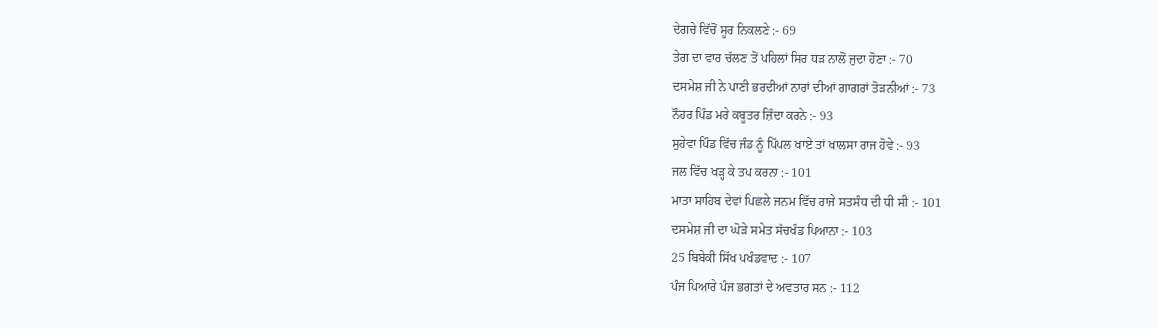ਦੇਗਚੇ ਵਿੱਚੋਂ ਸੂਰ ਨਿਕਲਣੇ :- 69
ਤੇਗ ਦਾ ਵਾਰ ਚੱਲਣ ਤੋਂ ਪਹਿਲਾਂ ਸਿਰ ਧੜ ਨਾਲੋਂ ਜੁਦਾ ਹੋਣਾ :- 70
ਦਸਮੇਸ਼ ਜੀ ਨੇ ਪਾਣੀ ਭਰਦੀਆਂ ਨਾਰਾਂ ਦੀਆਂ ਗਾਗਰਾਂ ਤੋੜਨੀਆਂ :- 73
ਨੌਹਰ ਪਿੰਡ ਮਰੇ ਕਬੂਤਰ ਜ਼ਿੰਦਾ ਕਰਨੇ :- 93
ਸੁਹੇਵਾ ਪਿੰਡ ਵਿੱਚ ਜੰਡ ਨੂੰ ਪਿੱਪਲ ਖਾਏ ਤਾਂ ਖਾਲਸਾ ਰਾਜ ਹੋਵੇ :- 93
ਜਲ ਵਿੱਚ ਖੜ੍ਹ ਕੇ ਤਪ ਕਰਨਾ :- 101
ਮਾਤਾ ਸਾਹਿਬ ਦੇਵਾਂ ਪਿਛਲੇ ਜਨਮ ਵਿੱਚ ਰਾਜੇ ਸਤਸੰਧ ਦੀ ਧੀ ਸੀ :- 101
ਦਸਮੇਸ਼ ਜੀ ਦਾ ਘੋੜੇ ਸਮੇਤ ਸੱਚਖੰਡ ਪਿਆਨਾ :- 103
25 ਬਿਬੇਕੀ ਸਿੱਖ ਪਖੰਡਵਾਦ :- 107
ਪੰਜ ਪਿਆਰੇ ਪੰਜ ਭਗਤਾਂ ਦੇ ਅਵਤਾਰ ਸਨ :- 112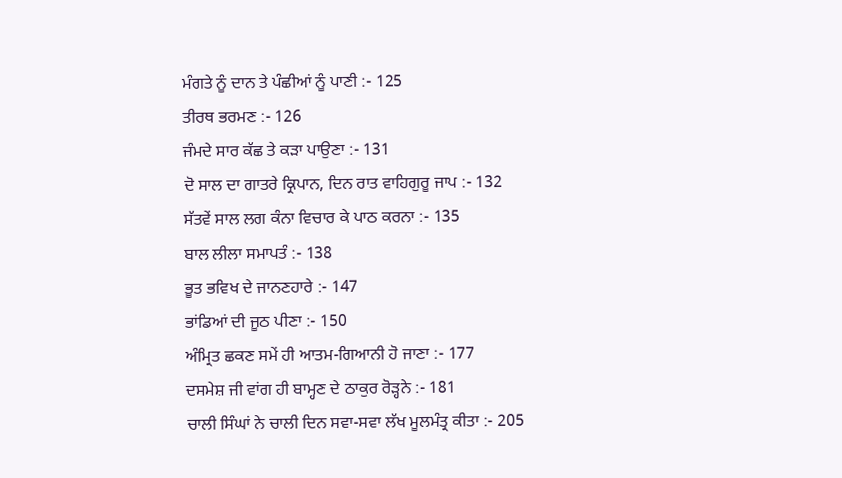ਮੰਗਤੇ ਨੂੰ ਦਾਨ ਤੇ ਪੰਛੀਆਂ ਨੂੰ ਪਾਣੀ :- 125
ਤੀਰਥ ਭਰਮਣ :- 126
ਜੰਮਦੇ ਸਾਰ ਕੱਛ ਤੇ ਕੜਾ ਪਾਉਣਾ :- 131
ਦੋ ਸਾਲ ਦਾ ਗਾਤਰੇ ਕ੍ਰਿਪਾਨ, ਦਿਨ ਰਾਤ ਵਾਹਿਗੁਰੂ ਜਾਪ :- 132
ਸੱਤਵੇਂ ਸਾਲ ਲਗ ਕੰਨਾ ਵਿਚਾਰ ਕੇ ਪਾਠ ਕਰਨਾ :- 135
ਬਾਲ ਲੀਲਾ ਸਮਾਪਤੰ :- 138
ਭੂਤ ਭਵਿਖ ਦੇ ਜਾਨਣਹਾਰੇ :- 147
ਭਾਂਡਿਆਂ ਦੀ ਜੂਠ ਪੀਣਾ :- 150
ਅੰਮ੍ਰਿਤ ਛਕਣ ਸਮੇਂ ਹੀ ਆਤਮ-ਗਿਆਨੀ ਹੋ ਜਾਣਾ :- 177
ਦਸਮੇਸ਼ ਜੀ ਵਾਂਗ ਹੀ ਬਾਮ੍ਹਣ ਦੇ ਠਾਕੁਰ ਰੋੜ੍ਹਨੇ :- 181
ਚਾਲੀ ਸਿੰਘਾਂ ਨੇ ਚਾਲੀ ਦਿਨ ਸਵਾ-ਸਵਾ ਲੱਖ ਮੂਲਮੰਤ੍ਰ ਕੀਤਾ :- 205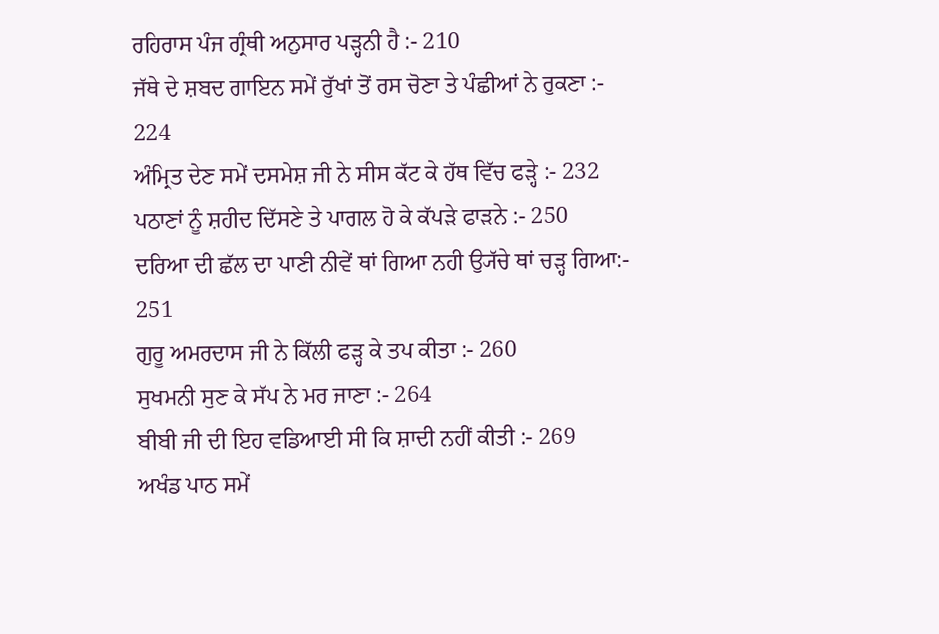ਰਹਿਰਾਸ ਪੰਜ ਗ੍ਰੰਥੀ ਅਨੁਸਾਰ ਪੜ੍ਹਨੀ ਹੈ :- 210
ਜੱਥੇ ਦੇ ਸ਼ਬਦ ਗਾਇਨ ਸਮੇਂ ਰੁੱਖਾਂ ਤੋਂ ਰਸ ਚੋਣਾ ਤੇ ਪੰਛੀਆਂ ਨੇ ਰੁਕਣਾ :-
224
ਅੰਮ੍ਰਿਤ ਦੇਣ ਸਮੇਂ ਦਸਮੇਸ਼ ਜੀ ਨੇ ਸੀਸ ਕੱਟ ਕੇ ਹੱਥ ਵਿੱਚ ਫੜ੍ਹੇ :- 232
ਪਠਾਣਾਂ ਨੂੰ ਸ਼ਹੀਦ ਦਿੱਸਣੇ ਤੇ ਪਾਗਲ ਹੋ ਕੇ ਕੱਪੜੇ ਫਾੜਨੇ :- 250
ਦਰਿਆ ਦੀ ਛੱਲ ਦਾ ਪਾਣੀ ਨੀਵੇਂ ਥਾਂ ਗਿਆ ਨਹੀ ਉ੍ਯੱਚੇ ਥਾਂ ਚੜ੍ਹ ਗਿਆ:- 251
ਗੁਰੂ ਅਮਰਦਾਸ ਜੀ ਨੇ ਕਿੱਲੀ ਫੜ੍ਹ ਕੇ ਤਪ ਕੀਤਾ :- 260
ਸੁਖਮਨੀ ਸੁਣ ਕੇ ਸੱਪ ਨੇ ਮਰ ਜਾਣਾ :- 264
ਬੀਬੀ ਜੀ ਦੀ ਇਹ ਵਡਿਆਈ ਸੀ ਕਿ ਸ਼ਾਦੀ ਨਹੀਂ ਕੀਤੀ :- 269
ਅਖੰਡ ਪਾਠ ਸਮੇਂ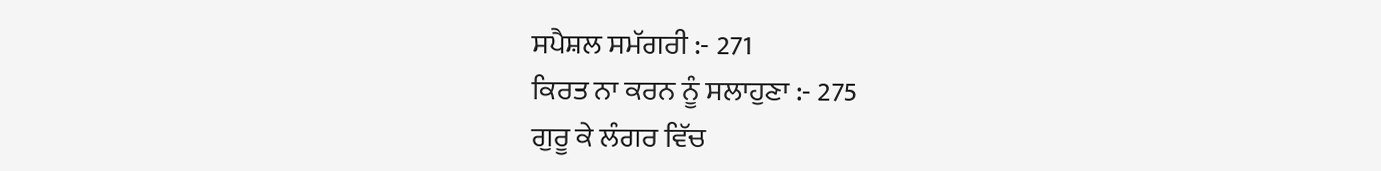ਸਪੈਸ਼ਲ ਸਮੱਗਰੀ :- 271
ਕਿਰਤ ਨਾ ਕਰਨ ਨੂੰ ਸਲਾਹੁਣਾ :- 275
ਗੁਰੂ ਕੇ ਲੰਗਰ ਵਿੱਚ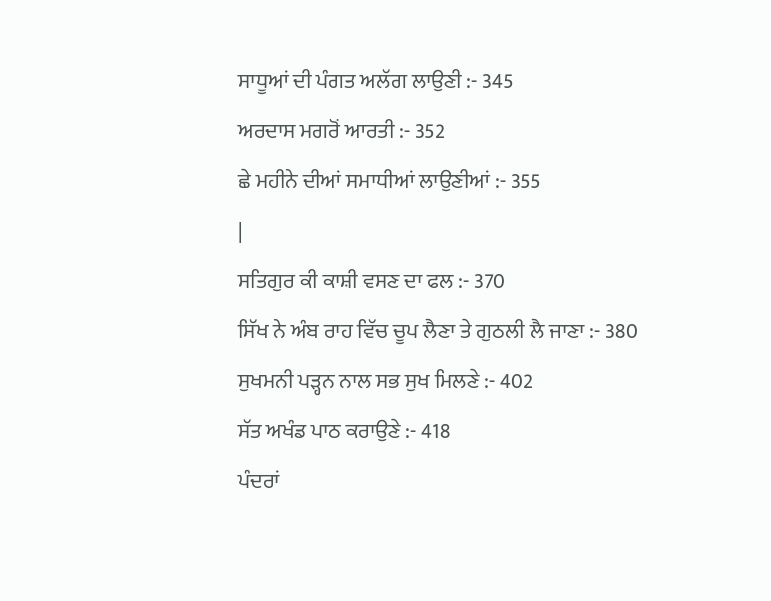ਸਾਧੂਆਂ ਦੀ ਪੰਗਤ ਅਲੱਗ ਲਾਉਣੀ :- 345
ਅਰਦਾਸ ਮਗਰੋਂ ਆਰਤੀ :- 352
ਛੇ ਮਹੀਨੇ ਦੀਆਂ ਸਮਾਧੀਆਂ ਲਾਉਣੀਆਂ :- 355
|
ਸਤਿਗੁਰ ਕੀ ਕਾਸ਼ੀ ਵਸਣ ਦਾ ਫਲ :- 370
ਸਿੱਖ ਨੇ ਅੰਬ ਰਾਹ ਵਿੱਚ ਚੂਪ ਲੈਣਾ ਤੇ ਗੁਠਲੀ ਲੈ ਜਾਣਾ :- 380
ਸੁਖਮਨੀ ਪੜ੍ਹਨ ਨਾਲ ਸਭ ਸੁਖ ਮਿਲਣੇ :- 402
ਸੱਤ ਅਖੰਡ ਪਾਠ ਕਰਾਉਣੇ :- 418
ਪੰਦਰਾਂ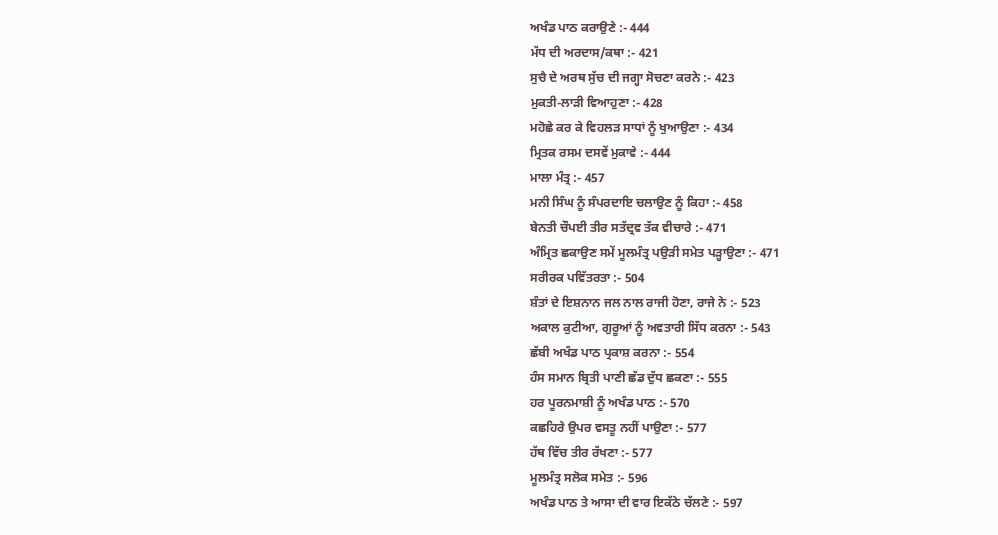ਅਖੰਡ ਪਾਠ ਕਰਾਉਣੇ :- 444
ਮੱਧ ਦੀ ਅਰਦਾਸ/ਕਥਾ :- 421
ਸੁਚੈ ਦੇ ਅਰਥ ਸੁੱਚ ਦੀ ਜਗ੍ਹਾ ਸੋਚਣਾ ਕਰਨੇ :- 423
ਮੁਕਤੀ-ਲਾੜੀ ਵਿਆਹੁਣਾ :- 428
ਮਹੋਛੇ ਕਰ ਕੇ ਵਿਹਲੜ ਸਾਧਾਂ ਨੂੰ ਖੁਆਉਣਾ :- 434
ਮ੍ਰਿਤਕ ਰਸਮ ਦਸਵੇਂ ਮੁਕਾਵੇ :- 444
ਮਾਲਾ ਮੰਤ੍ਰ :- 457
ਮਨੀ ਸਿੰਘ ਨੂੰ ਸੰਪਰਦਾਇ ਚਲਾਉਣ ਨੂੰ ਕਿਹਾ :- 458
ਬੇਨਤੀ ਚੌਪਈ ਤੀਰ ਸਤੱਦ੍ਰਵ ਤੱਕ ਵੀਚਾਰੇ :- 471
ਅੰਮ੍ਰਿਤ ਛਕਾਉਣ ਸਮੇਂ ਮੂਲਮੰਤ੍ਰ ਪਉੜੀ ਸਮੇਤ ਪੜ੍ਹਾਉਣਾ :- 471
ਸਰੀਰਕ ਪਵਿੱਤਰਤਾ :- 504
ਸ਼ੰਤਾਂ ਦੇ ਇਸ਼ਨਾਨ ਜਲ ਨਾਲ ਰਾਜੀ ਹੋਣਾ, ਰਾਜੇ ਨੇ :- 523
ਅਕਾਲ ਕੁਟੀਆ, ਗੁਰੂਆਂ ਨੂੰ ਅਵਤਾਰੀ ਸਿੱਧ ਕਰਨਾ :- 543
ਛੱਬੀ ਅਖੰਡ ਪਾਠ ਪ੍ਰਕਾਸ਼ ਕਰਨਾ :- 554
ਹੰਸ ਸਮਾਨ ਬ੍ਰਿਤੀ ਪਾਣੀ ਛੱਡ ਦੁੱਧ ਛਕਣਾ :- 555
ਹਰ ਪੂਰਨਮਾਸ਼ੀ ਨੂੰ ਅਖੰਡ ਪਾਠ :- 570
ਕਛਹਿਰੇ ਉਪਰ ਵਸਤੂ ਨਹੀਂ ਪਾਉਣਾ :- 577
ਹੱਥ ਵਿੱਚ ਤੀਰ ਰੱਖਣਾ :- 577
ਮੂਲਮੰਤ੍ਰ ਸਲੋਕ ਸਮੇਤ :- 596
ਅਖੰਡ ਪਾਠ ਤੇ ਆਸਾ ਦੀ ਵਾਰ ਇਕੱਠੇ ਚੱਲਣੇ :- 597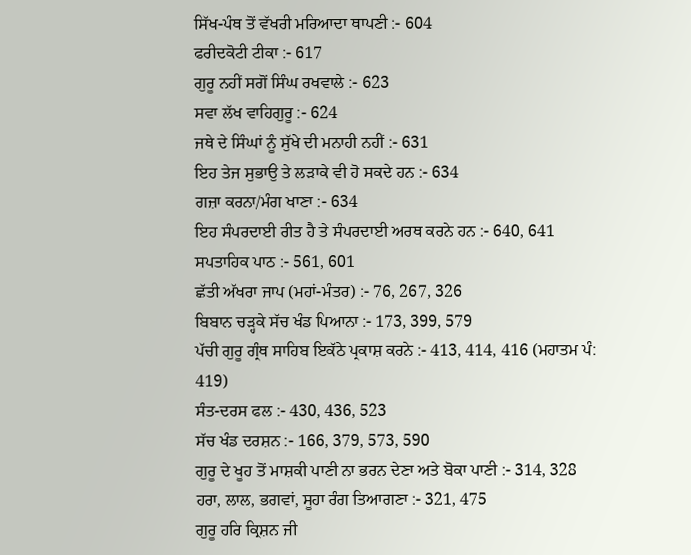ਸਿੱਖ-ਪੰਥ ਤੋਂ ਵੱਖਰੀ ਮਰਿਆਦਾ ਥਾਪਣੀ :- 604
ਫਰੀਦਕੋਟੀ ਟੀਕਾ :- 617
ਗੁਰੂ ਨਹੀਂ ਸਗੋਂ ਸਿੰਘ ਰਖਵਾਲੇ :- 623
ਸਵਾ ਲੱਖ ਵਾਹਿਗੁਰੂ :- 624
ਜਥੇ ਦੇ ਸਿੰਘਾਂ ਨੂੰ ਸੁੱਖੇ ਦੀ ਮਨਾਹੀ ਨਹੀਂ :- 631
ਇਹ ਤੇਜ ਸੁਭਾਉ ਤੇ ਲੜਾਕੇ ਵੀ ਹੋ ਸਕਦੇ ਹਨ :- 634
ਗਜ਼ਾ ਕਰਨਾ/ਮੰਗ ਖਾਣਾ :- 634
ਇਹ ਸੰਪਰਦਾਈ ਰੀਤ ਹੈ ਤੇ ਸੰਪਰਦਾਈ ਅਰਥ ਕਰਨੇ ਹਨ :- 640, 641
ਸਪਤਾਹਿਕ ਪਾਠ :- 561, 601
ਛੱਤੀ ਅੱਖਰਾ ਜਾਪ (ਮਹਾਂ-ਮੰਤਰ) :- 76, 267, 326
ਬਿਬਾਨ ਚੜ੍ਹਕੇ ਸੱਚ ਖੰਡ ਪਿਆਨਾ :- 173, 399, 579
ਪੱਚੀ ਗੁਰੂ ਗ੍ਰੰਥ ਸਾਹਿਬ ਇਕੱਠੇ ਪ੍ਰਕਾਸ਼ ਕਰਨੇ :- 413, 414, 416 (ਮਹਾਤਮ ਪੰ:
419)
ਸੰਤ-ਦਰਸ ਫਲ :- 430, 436, 523
ਸੱਚ ਖੰਡ ਦਰਸ਼ਨ :- 166, 379, 573, 590
ਗੁਰੂ ਦੇ ਖੂਹ ਤੋਂ ਮਾਸ਼ਕੀ ਪਾਣੀ ਨਾ ਭਰਨ ਦੇਣਾ ਅਤੇ ਬੋਕਾ ਪਾਣੀ :- 314, 328
ਹਰਾ, ਲਾਲ, ਭਗਵਾਂ, ਸੂਹਾ ਰੰਗ ਤਿਆਗਣਾ :- 321, 475
ਗੁਰੂ ਹਰਿ ਕ੍ਰਿਸ਼ਨ ਜੀ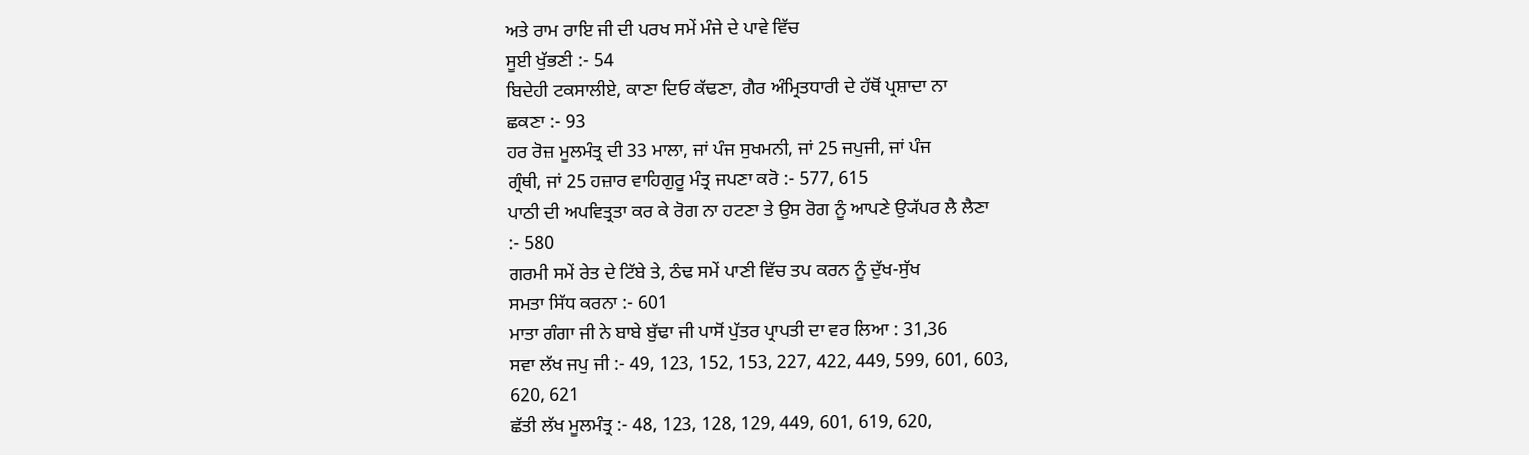ਅਤੇ ਰਾਮ ਰਾਇ ਜੀ ਦੀ ਪਰਖ ਸਮੇਂ ਮੰਜੇ ਦੇ ਪਾਵੇ ਵਿੱਚ
ਸੂਈ ਖੁੱਭਣੀ :- 54
ਬਿਦੇਹੀ ਟਕਸਾਲੀਏ, ਕਾਣਾ ਦਿਓ ਕੱਢਣਾ, ਗੈਰ ਅੰਮ੍ਰਿਤਧਾਰੀ ਦੇ ਹੱਥੋਂ ਪ੍ਰਸ਼ਾਦਾ ਨਾ
ਛਕਣਾ :- 93
ਹਰ ਰੋਜ਼ ਮੂਲਮੰਤ੍ਰ ਦੀ 33 ਮਾਲਾ, ਜਾਂ ਪੰਜ ਸੁਖਮਨੀ, ਜਾਂ 25 ਜਪੁਜੀ, ਜਾਂ ਪੰਜ
ਗ੍ਰੰਥੀ, ਜਾਂ 25 ਹਜ਼ਾਰ ਵਾਹਿਗੁਰੂ ਮੰਤ੍ਰ ਜਪਣਾ ਕਰੋ :- 577, 615
ਪਾਠੀ ਦੀ ਅਪਵਿਤ੍ਰਤਾ ਕਰ ਕੇ ਰੋਗ ਨਾ ਹਟਣਾ ਤੇ ਉਸ ਰੋਗ ਨੂੰ ਆਪਣੇ ਉ੍ਯੱਪਰ ਲੈ ਲੈਣਾ
:- 580
ਗਰਮੀ ਸਮੇਂ ਰੇਤ ਦੇ ਟਿੱਬੇ ਤੇ, ਠੰਢ ਸਮੇਂ ਪਾਣੀ ਵਿੱਚ ਤਪ ਕਰਨ ਨੂੰ ਦੁੱਖ-ਸੁੱਖ
ਸਮਤਾ ਸਿੱਧ ਕਰਨਾ :- 601
ਮਾਤਾ ਗੰਗਾ ਜੀ ਨੇ ਬਾਬੇ ਬੁੱਢਾ ਜੀ ਪਾਸੋਂ ਪੁੱਤਰ ਪ੍ਰਾਪਤੀ ਦਾ ਵਰ ਲਿਆ : 31,36
ਸਵਾ ਲੱਖ ਜਪੁ ਜੀ :- 49, 123, 152, 153, 227, 422, 449, 599, 601, 603,
620, 621
ਛੱਤੀ ਲੱਖ ਮੂਲਮੰਤ੍ਰ :- 48, 123, 128, 129, 449, 601, 619, 620,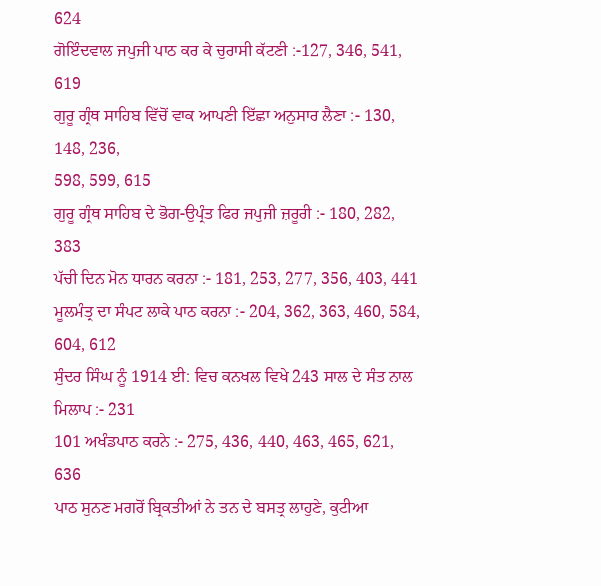624
ਗੋਇੰਦਵਾਲ ਜਪੁਜੀ ਪਾਠ ਕਰ ਕੇ ਚੁਰਾਸੀ ਕੱਟਣੀ :-127, 346, 541, 619
ਗੁਰੂ ਗ੍ਰੰਥ ਸਾਹਿਬ ਵਿੱਚੋਂ ਵਾਕ ਆਪਣੀ ਇੱਛਾ ਅਨੁਸਾਰ ਲੈਣਾ :- 130, 148, 236,
598, 599, 615
ਗੁਰੂ ਗ੍ਰੰਥ ਸਾਹਿਬ ਦੇ ਭੋਗ-ਉਪ੍ਰੰਤ ਫਿਰ ਜਪੁਜੀ ਜ਼ਰੂਰੀ :- 180, 282, 383
ਪੱਚੀ ਦਿਨ ਮੋਨ ਧਾਰਨ ਕਰਨਾ :- 181, 253, 277, 356, 403, 441
ਮੂਲਮੰਤ੍ਰ ਦਾ ਸੰਪਟ ਲਾਕੇ ਪਾਠ ਕਰਨਾ :- 204, 362, 363, 460, 584, 604, 612
ਸੁੰਦਰ ਸਿੰਘ ਨੂੰ 1914 ਈ: ਵਿਚ ਕਨਖਲ ਵਿਖੇ 243 ਸਾਲ ਦੇ ਸੰਤ ਨਾਲ ਮਿਲਾਪ :- 231
101 ਅਖੰਡਪਾਠ ਕਰਨੇ :- 275, 436, 440, 463, 465, 621, 636
ਪਾਠ ਸੁਨਣ ਮਗਰੋਂ ਬ੍ਰਿਕਤੀਆਂ ਨੇ ਤਨ ਦੇ ਬਸਤ੍ਰ ਲਾਹੁਣੇ, ਕੁਟੀਆ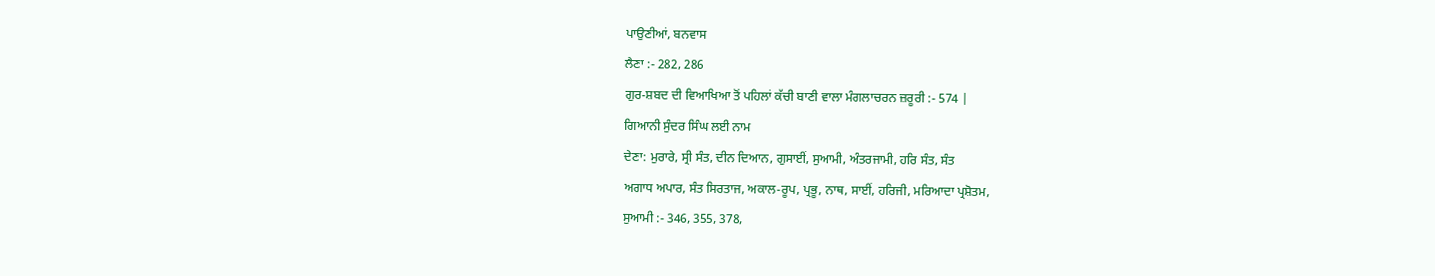ਪਾਉਣੀਆਂ, ਬਨਵਾਸ
ਲੈਣਾ :- 282, 286
ਗੁਰ-ਸ਼ਬਦ ਦੀ ਵਿਆਖਿਆ ਤੋਂ ਪਹਿਲਾਂ ਕੱਚੀ ਬਾਣੀ ਵਾਲਾ ਮੰਗਲਾਚਰਨ ਜ਼ਰੂਰੀ :- 574 |
ਗਿਆਨੀ ਸੁੰਦਰ ਸਿੰਘ ਲਈ ਨਾਮ
ਦੇਣਾ: ਮੁਰਾਰੇ, ਸ੍ਰੀ ਸੰਤ, ਦੀਨ ਦਿਆਨ, ਗੁਸਾਈਂ, ਸੁਆਮੀ, ਅੰਤਰਜਾਮੀ, ਹਰਿ ਸੰਤ, ਸੰਤ
ਅਗਾਧ ਅਪਾਰ, ਸੰਤ ਸਿਰਤਾਜ, ਅਕਾਲ-ਰੂਪ, ਪ੍ਰਭੂ, ਨਾਥ, ਸਾਈਂ, ਹਰਿਜੀ, ਮਰਿਆਦਾ ਪ੍ਰਸ਼ੋਤਮ,
ਸੁਆਮੀ :- 346, 355, 378,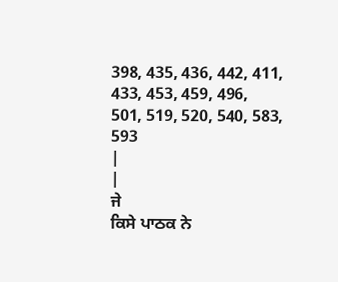398, 435, 436, 442, 411, 433, 453, 459, 496,
501, 519, 520, 540, 583, 593
|
|
ਜੇ
ਕਿਸੇ ਪਾਠਕ ਨੇ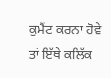ਕੁਮੈਂਟ ਕਰਨਾ ਹੋਵੇ ਤਾਂ ਇੱਥੇ ਕਲਿੱਕ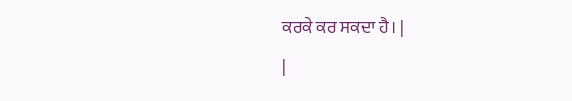ਕਰਕੇ ਕਰ ਸਕਦਾ ਹੈ। |
|